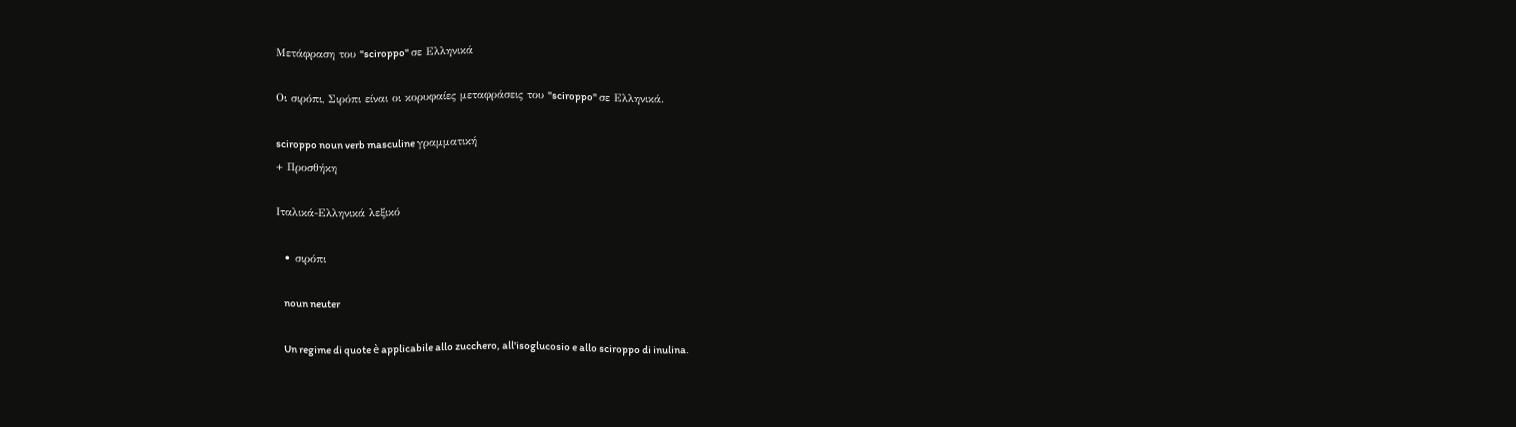Μετάφραση του "sciroppo" σε Ελληνικά

Οι σιρόπι, Σιρόπι είναι οι κορυφαίες μεταφράσεις του "sciroppo" σε Ελληνικά.

sciroppo noun verb masculine γραμματική
+ Προσθήκη

Ιταλικά-Ελληνικά λεξικό

  • σιρόπι

    noun neuter

    Un regime di quote è applicabile allo zucchero, all'isoglucosio e allo sciroppo di inulina.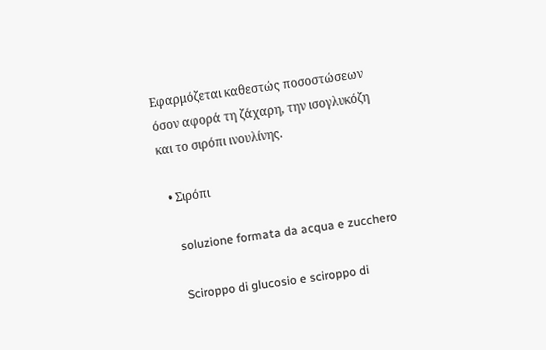Εφαρμόζεται καθεστώς ποσοστώσεων όσον αφορά τη ζάχαρη, την ισογλυκόζη και το σιρόπι ινουλίνης.

  • Σιρόπι

    soluzione formata da acqua e zucchero

    Sciroppo di glucosio e sciroppo di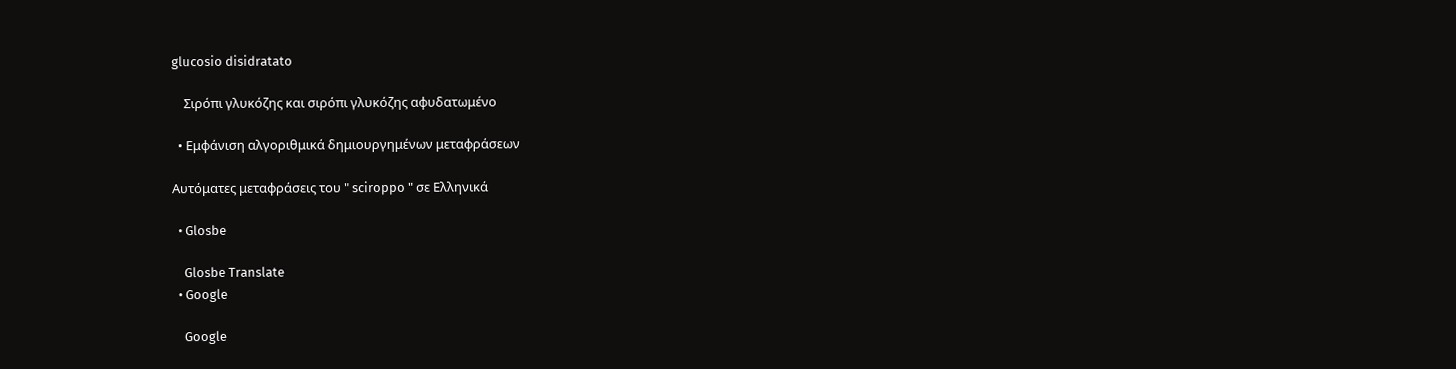glucosio disidratato

    Σιρόπι γλυκόζης και σιρόπι γλυκόζης αφυδατωμένο

  • Εμφάνιση αλγοριθμικά δημιουργημένων μεταφράσεων

Αυτόματες μεταφράσεις του " sciroppo " σε Ελληνικά

  • Glosbe

    Glosbe Translate
  • Google

    Google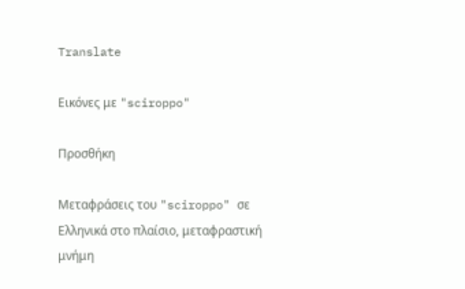Translate

Εικόνες με "sciroppo"

Προσθήκη

Μεταφράσεις του "sciroppo" σε Ελληνικά στο πλαίσιο, μεταφραστική μνήμη